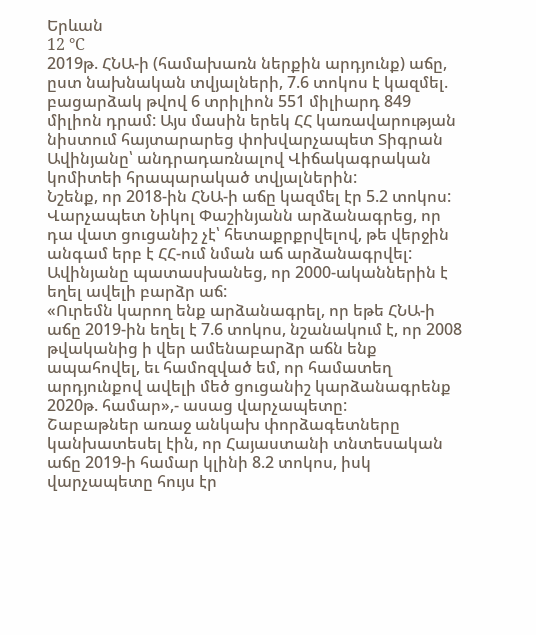Երևան
12 °C
2019թ. ՀՆԱ-ի (համախառն ներքին արդյունք) աճը, ըստ նախնական տվյալների, 7.6 տոկոս է կազմել. բացարձակ թվով 6 տրիլիոն 551 միլիարդ 849 միլիոն դրամ: Այս մասին երեկ ՀՀ կառավարության նիստում հայտարարեց փոխվարչապետ Տիգրան Ավինյանը՝ անդրադառնալով Վիճակագրական կոմիտեի հրապարակած տվյալներին:
Նշենք, որ 2018-ին ՀՆԱ-ի աճը կազմել էր 5.2 տոկոս:
Վարչապետ Նիկոլ Փաշինյանն արձանագրեց, որ դա վատ ցուցանիշ չէ՝ հետաքրքրվելով, թե վերջին անգամ երբ է ՀՀ-ում նման աճ արձանագրվել: Ավինյանը պատասխանեց, որ 2000-ականներին է եղել ավելի բարձր աճ:
«Ուրեմն կարող ենք արձանագրել, որ եթե ՀՆԱ-ի աճը 2019-ին եղել է 7.6 տոկոս, նշանակում է, որ 2008 թվականից ի վեր ամենաբարձր աճն ենք ապահովել, եւ համոզված եմ, որ համատեղ արդյունքով ավելի մեծ ցուցանիշ կարձանագրենք 2020թ. համար»,- ասաց վարչապետը:
Շաբաթներ առաջ անկախ փորձագետները կանխատեսել էին, որ Հայաստանի տնտեսական աճը 2019-ի համար կլինի 8.2 տոկոս, իսկ վարչապետը հույս էր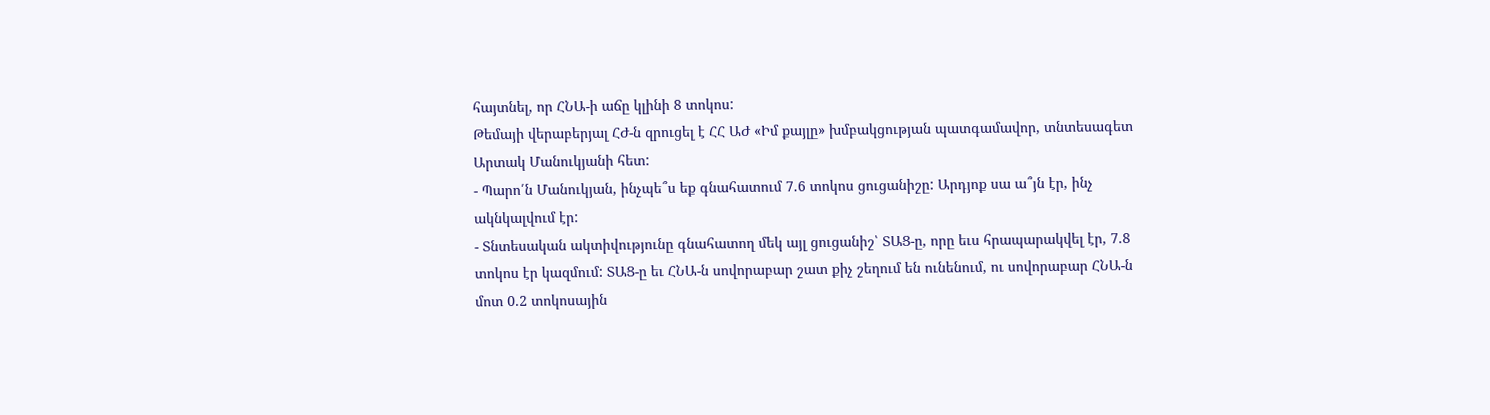հայտնել, որ ՀՆԱ-ի աճը կլինի 8 տոկոս:
Թեմայի վերաբերյալ ՀԺ-ն զրուցել է ՀՀ ԱԺ «Իմ քայլը» խմբակցության պատգամավոր, տնտեսագետ Արտակ Մանուկյանի հետ:
- Պարո՛ն Մանուկյան, ինչպե՞ս եք գնահատում 7.6 տոկոս ցուցանիշը: Արդյոք սա ա՞յն էր, ինչ ակնկալվում էր:
- Տնտեսական ակտիվությունը գնահատող մեկ այլ ցուցանիշ՝ ՏԱՑ-ը, որը եւս հրապարակվել էր, 7.8 տոկոս էր կազմում: ՏԱՑ-ը եւ ՀՆԱ-ն սովորաբար շատ քիչ շեղում են ունենում, ու սովորաբար ՀՆԱ-ն մոտ 0.2 տոկոսային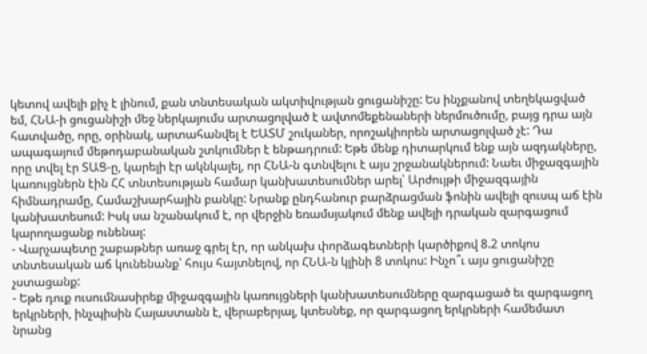կետով ավելի քիչ է լինում, քան տնտեսական ակտիվության ցուցանիշը: Ես ինչքանով տեղեկացված եմ, ՀՆԱ-ի ցուցանիշի մեջ ներկայումս արտացոլված է ավտոմեքենաների ներմուծումը, բայց դրա այն հատվածը, որը, օրինակ, արտահանվել է ԵԱՏՄ շուկաներ, որոշակիորեն արտացոլված չէ: Դա ապագայում մեթոդաբանական շտկումներ է ենթադրում: Եթե մենք դիտարկում ենք այն ազդակները, որը տվել էր ՏԱՑ-ը, կարելի էր ակնկալել, որ ՀՆԱ-ն գտնվելու է այս շրջանակներում: Նաեւ միջազգային կառույցներն էին ՀՀ տնտեսության համար կանխատեսումներ արել՝ Արժույթի միջազգային հիմնադրամը, Համաշխարհային բանկը: Նրանք ընդհանուր բարձրացման ֆոնին ավելի զուսպ աճ էին կանխատեսում: Իսկ սա նշանակում է, որ վերջին եռամսյակում մենք ավելի դրական զարգացում կարողացանք ունենալ:
- Վարչապետը շաբաթներ առաջ գրել էր, որ անկախ փորձագետների կարծիքով 8.2 տոկոս տնտեսական աճ կունենանք՝ հույս հայտնելով, որ ՀՆԱ-ն կլինի 8 տոկոս: Ինչո՞ւ այս ցուցանիշը չստացանք:
- Եթե դուք ուսումնասիրեք միջազգային կառույցների կանխատեսումները զարգացած եւ զարգացող երկրների, ինչպիսին Հայաստանն է, վերաբերյալ, կտեսնեք, որ զարգացող երկրների համեմատ նրանց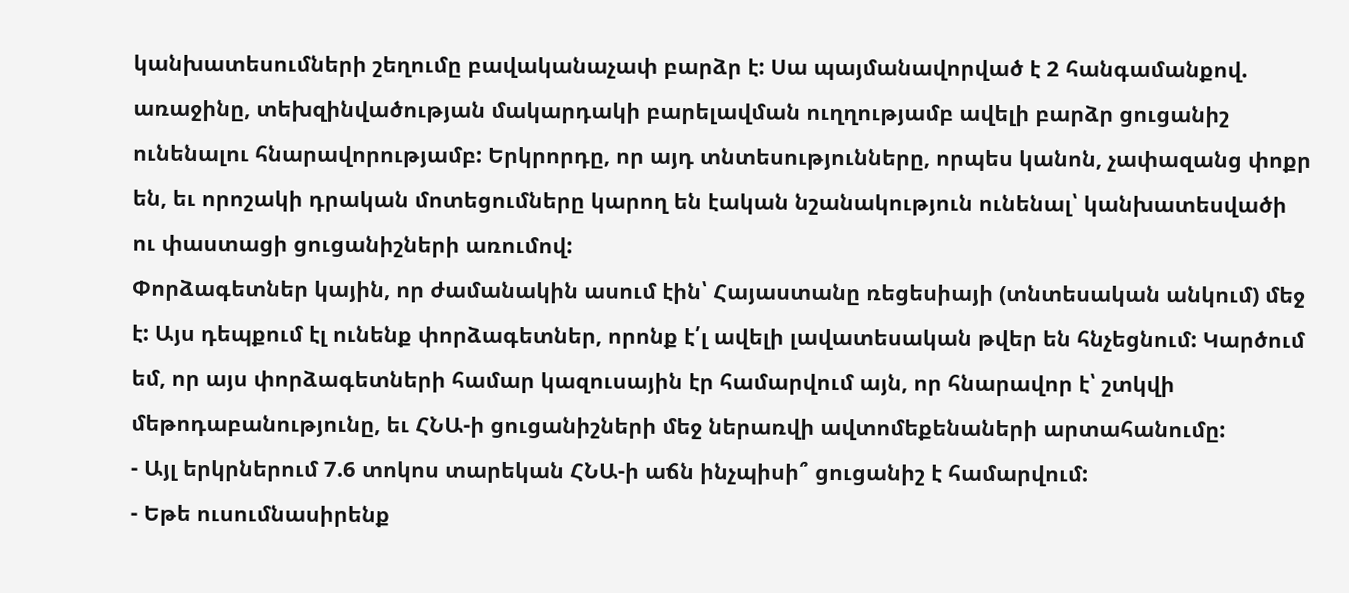կանխատեսումների շեղումը բավականաչափ բարձր է: Սա պայմանավորված է 2 հանգամանքով. առաջինը, տեխզինվածության մակարդակի բարելավման ուղղությամբ ավելի բարձր ցուցանիշ ունենալու հնարավորությամբ: Երկրորդը, որ այդ տնտեսությունները, որպես կանոն, չափազանց փոքր են, եւ որոշակի դրական մոտեցումները կարող են էական նշանակություն ունենալ՝ կանխատեսվածի ու փաստացի ցուցանիշների առումով:
Փորձագետներ կային, որ ժամանակին ասում էին՝ Հայաստանը ռեցեսիայի (տնտեսական անկում) մեջ է: Այս դեպքում էլ ունենք փորձագետներ, որոնք է՛լ ավելի լավատեսական թվեր են հնչեցնում: Կարծում եմ, որ այս փորձագետների համար կազուսային էր համարվում այն, որ հնարավոր է՝ շտկվի մեթոդաբանությունը, եւ ՀՆԱ-ի ցուցանիշների մեջ ներառվի ավտոմեքենաների արտահանումը:
- Այլ երկրներում 7.6 տոկոս տարեկան ՀՆԱ-ի աճն ինչպիսի՞ ցուցանիշ է համարվում:
- Եթե ուսումնասիրենք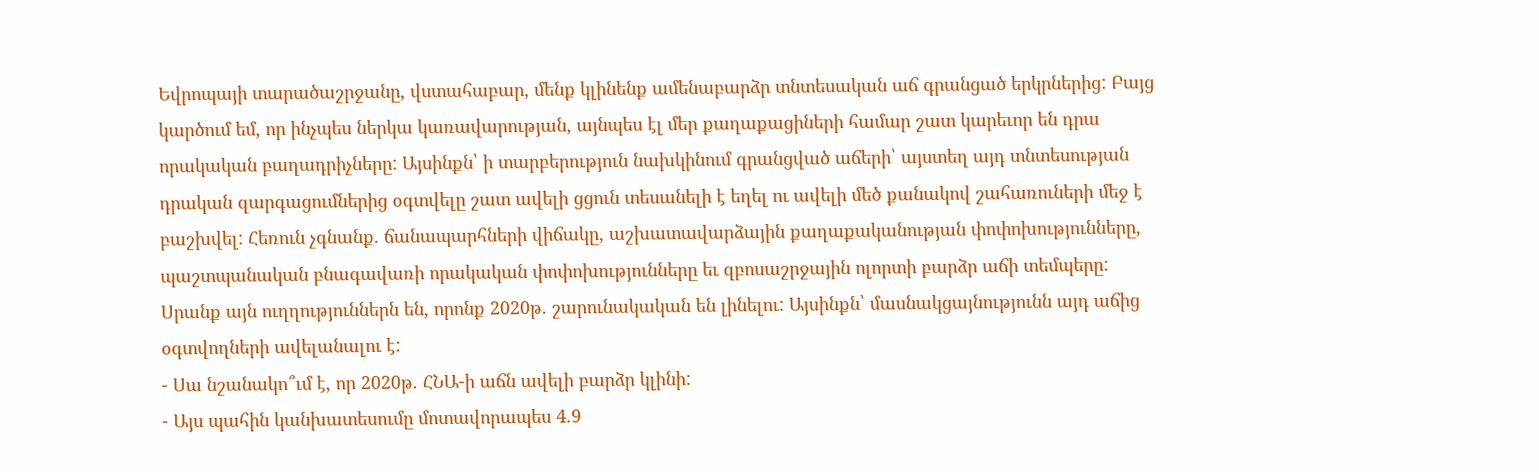Եվրոպայի տարածաշրջանը, վստահաբար, մենք կլինենք ամենաբարձր տնտեսական աճ գրանցած երկրներից: Բայց կարծում եմ, որ ինչպես ներկա կառավարության, այնպես էլ մեր քաղաքացիների համար շատ կարեւոր են դրա որակական բաղադրիչները: Այսինքն՝ ի տարբերություն նախկինում գրանցված աճերի՝ այստեղ այդ տնտեսության դրական զարգացումներից օգտվելը շատ ավելի ցցուն տեսանելի է եղել ու ավելի մեծ քանակով շահառուների մեջ է բաշխվել: Հեռուն չգնանք. ճանապարհների վիճակը, աշխատավարձային քաղաքականության փոփոխությունները, պաշտպանական բնագավառի որակական փոփոխությունները եւ զբոսաշրջային ոլորտի բարձր աճի տեմպերը: Սրանք այն ուղղություններն են, որոնք 2020թ. շարունակական են լինելու: Այսինքն՝ մասնակցայնությունն այդ աճից օգտվողների ավելանալու է:
- Սա նշանակո՞ւմ է, որ 2020թ. ՀՆԱ-ի աճն ավելի բարձր կլինի:
- Այս պահին կանխատեսումը մոտավորապես 4.9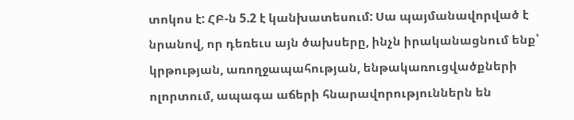տոկոս է: ՀԲ-ն 5.2 է կանխատեսում: Սա պայմանավորված է նրանով, որ դեռեւս այն ծախսերը, ինչն իրականացնում ենք՝ կրթության, առողջապահության, ենթակառուցվածքների ոլորտում, ապագա աճերի հնարավորություններն են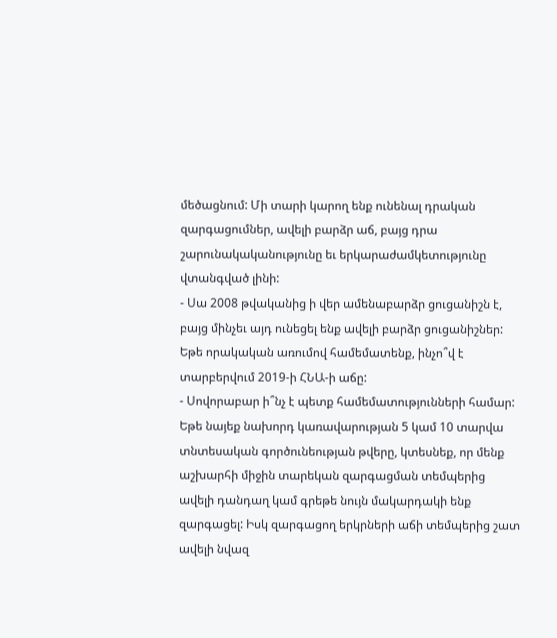մեծացնում: Մի տարի կարող ենք ունենալ դրական զարգացումներ, ավելի բարձր աճ, բայց դրա շարունակականությունը եւ երկարաժամկետությունը վտանգված լինի:
- Սա 2008 թվականից ի վեր ամենաբարձր ցուցանիշն է, բայց մինչեւ այդ ունեցել ենք ավելի բարձր ցուցանիշներ: Եթե որակական առումով համեմատենք, ինչո՞վ է տարբերվում 2019-ի ՀՆԱ-ի աճը:
- Սովորաբար ի՞նչ է պետք համեմատությունների համար: Եթե նայեք նախորդ կառավարության 5 կամ 10 տարվա տնտեսական գործունեության թվերը, կտեսնեք, որ մենք աշխարհի միջին տարեկան զարգացման տեմպերից ավելի դանդաղ կամ գրեթե նույն մակարդակի ենք զարգացել: Իսկ զարգացող երկրների աճի տեմպերից շատ ավելի նվազ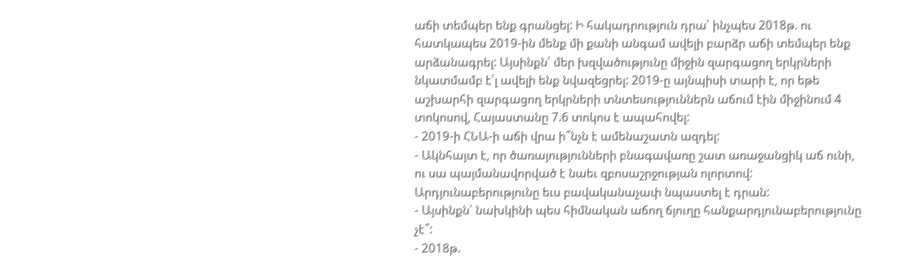աճի տեմպեր ենք գրանցել: Ի հակադրություն դրա՝ ինչպես 2018թ. ու հատկապես 2019-ին մենք մի քանի անգամ ավելի բարձր աճի տեմպեր ենք արձանագրել: Այսինքն՝ մեր խզվածությունը միջին զարգացող երկրների նկատմամբ է՛լ ավելի ենք նվազեցրել: 2019-ը այնպիսի տարի է, որ եթե աշխարհի զարգացող երկրների տնտեսություններն աճում էին միջինում 4 տոկոսով, Հայաստանը 7.6 տոկոս է ապահովել:
- 2019-ի ՀՆԱ-ի աճի վրա ի՞նչն է ամենաշատն ազդել:
- Ակնհայտ է, որ ծառայությունների բնագավառը շատ առաջանցիկ աճ ունի, ու սա պայմանավորված է նաեւ զբոսաշրջության ոլորտով: Արդյունաբերությունը եւս բավականաչափ նպաստել է դրան:
- Այսինքն՝ նախկինի պես հիմնական աճող ճյուղը հանքարդյունաբերությունը չէ՞:
- 2018թ.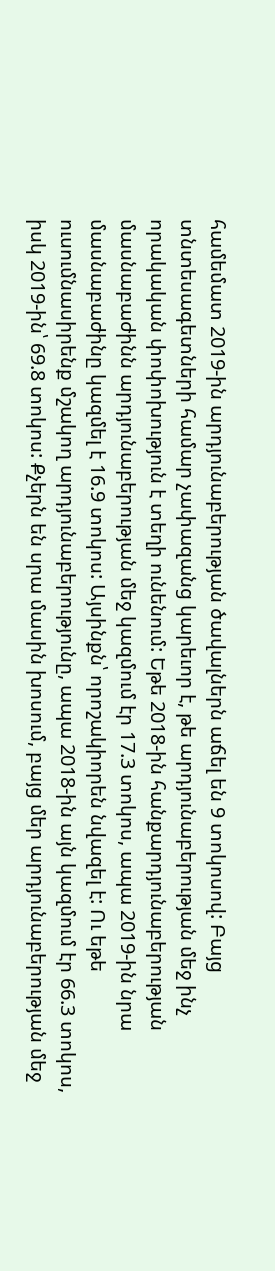համեմատ 2019-ին արդյունաբերության ծավալներն աճել են 9 տոկոսով: Բայց տնտեսագետների համար չափազանց կարեւոր է, թե արդյունաբերության մեջ ինչ որակական փոփոխություն է տեղի ունենում: Եթե 2018-ին հանքարդյունաբերության մասնաբաժինն արդյունաբերության մեջ կազմում էր 17.3 տոկոս, ապա 2019-ին նրա մասնաբաժինը կազմել է 16.9 տոկոս: Այսինքն՝ որոշակիորեն նվազել է: Ու եթե ուսումնասիրենք մշակող արդյունաբերությունը, ապա 2018-ին այն կազմում էր 66.3 տոկոս, իսկ 2019-ին՝ 69.8 տոկոս: Քչերն են սրա մասին խոսում, բայց մեր արդյունաբերության մեջ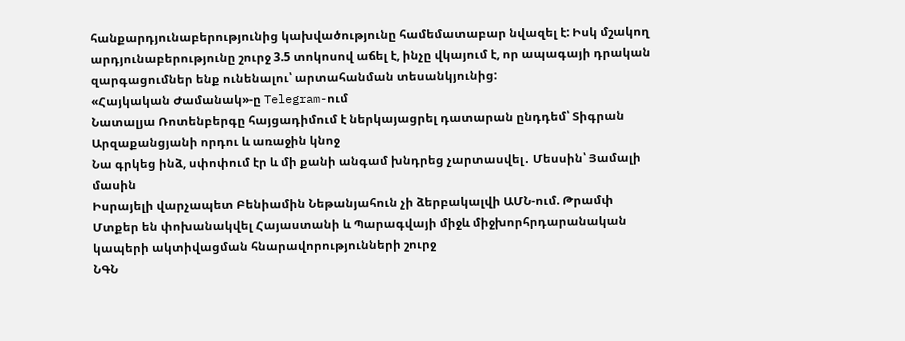հանքարդյունաբերությունից կախվածությունը համեմատաբար նվազել է: Իսկ մշակող արդյունաբերությունը շուրջ 3.5 տոկոսով աճել է, ինչը վկայում է, որ ապագայի դրական զարգացումներ ենք ունենալու՝ արտահանման տեսանկյունից:
«Հայկական Ժամանակ»-ը Telegram-ում
Նատալյա Ռոտենբերգը հայցադիմում է ներկայացրել դատարան ընդդեմ՝ Տիգրան Արզաքանցյանի որդու և առաջին կնոջ
Նա գրկեց ինձ, սփոփում էր և մի քանի անգամ խնդրեց չարտասվել․ Մեսսին՝ Յամալի մասին
Իսրայելի վարչապետ Բենիամին Նեթանյահուն չի ձերբակալվի ԱՄՆ-ում. Թրամփ
Մտքեր են փոխանակվել Հայաստանի և Պարագվայի միջև միջխորհրդարանական կապերի ակտիվացման հնարավորությունների շուրջ
ՆԳՆ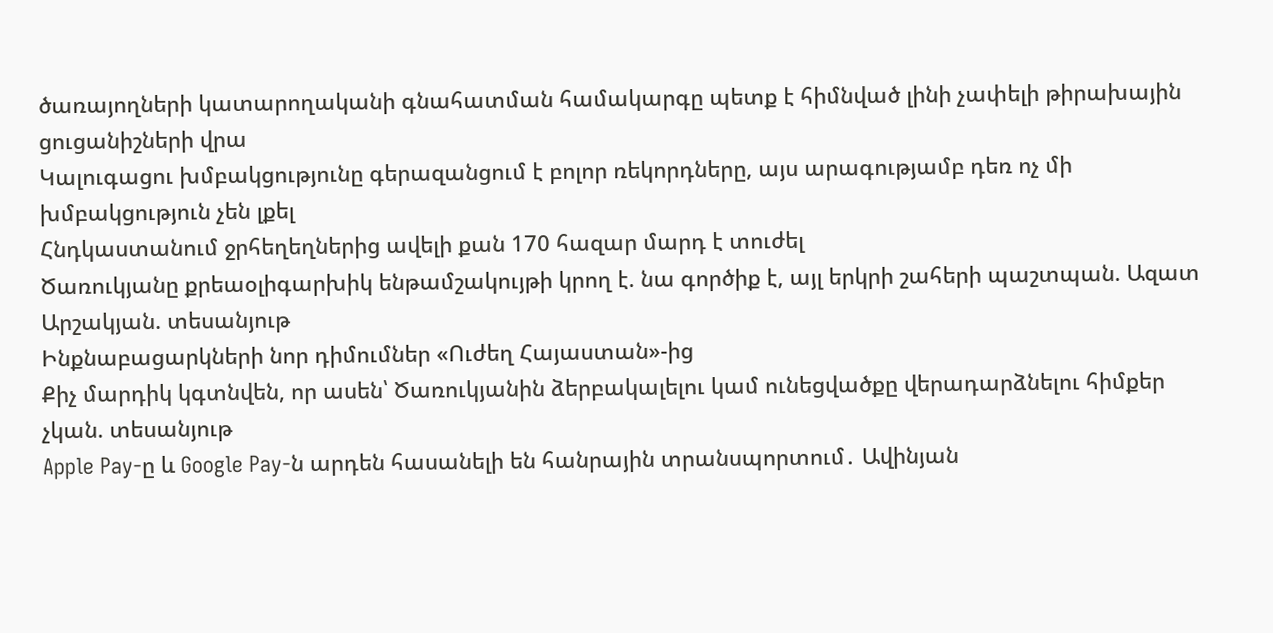ծառայողների կատարողականի գնահատման համակարգը պետք է հիմնված լինի չափելի թիրախային ցուցանիշների վրա
Կալուգացու խմբակցությունը գերազանցում է բոլոր ռեկորդները, այս արագությամբ դեռ ոչ մի խմբակցություն չեն լքել
Հնդկաստանում ջրհեղեղներից ավելի քան 170 հազար մարդ է տուժել
Ծառուկյանը քրեաօլիգարխիկ ենթամշակույթի կրող է. նա գործիք է, այլ երկրի շահերի պաշտպան. Ազատ Արշակյան. տեսանյութ
Ինքնաբացարկների նոր դիմումներ «Ուժեղ Հայաստան»-ից
Քիչ մարդիկ կգտնվեն, որ ասեն՝ Ծառուկյանին ձերբակալելու կամ ունեցվածքը վերադարձնելու հիմքեր չկան. տեսանյութ
Apple Pay-ը և Google Pay-ն արդեն հասանելի են հանրային տրանսպորտում․ Ավինյան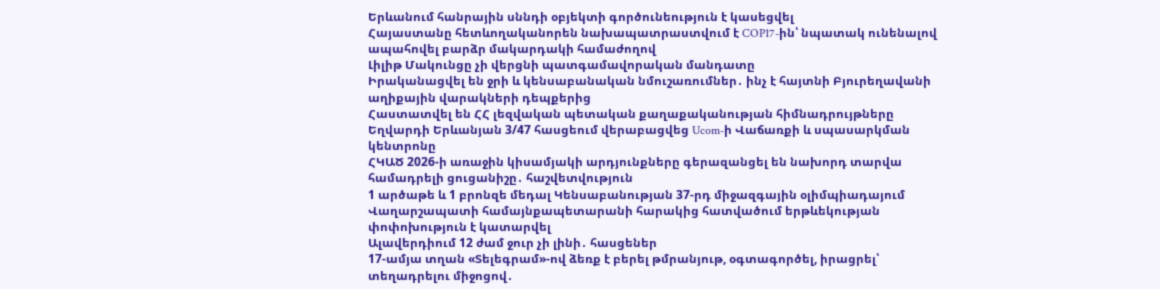Երևանում հանրային սննդի օբյեկտի գործունեություն է կասեցվել
Հայաստանը հետևողականորեն նախապատրաստվում է COP17-ին՝ նպատակ ունենալով ապահովել բարձր մակարդակի համաժողով
Լիլիթ Մակունցը չի վերցնի պատգամավորական մանդատը
Իրականացվել են ջրի և կենսաբանական նմուշառումներ․ ինչ է հայտնի Բյուրեղավանի աղիքային վարակների դեպքերից
Հաստատվել են ՀՀ լեզվական պետական քաղաքականության հիմնադրույթները
Եղվարդի Երևանյան 3/47 հասցեում վերաբացվեց Ucom-ի Վաճառքի և սպասարկման կենտրոնը
ՀԿԱԾ 2026-ի առաջին կիսամյակի արդյունքները գերազանցել են նախորդ տարվա համադրելի ցուցանիշը․ հաշվետվություն
1 արծաթե և 1 բրոնզե մեդալ Կենսաբանության 37-րդ միջազգային օլիմպիադայում
Վաղարշապատի համայնքապետարանի հարակից հատվածում երթևեկության փոփոխություն է կատարվել
Ալավերդիում 12 ժամ ջուր չի լինի․ հասցեներ
17-ամյա տղան «Տելեգրամ»-ով ձեռք է բերել թմրանյութ, օգտագործել, իրացրել՝ տեղադրելու միջոցով․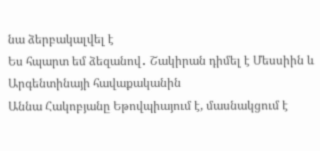նա ձերբակալվել է
Ես հպարտ եմ ձեզանով․ Շակիրան դիմել է Մեսսիին և Արգենտինայի հավաքականին
Աննա Հակոբյանը Եթովպիայում է, մասնակցում է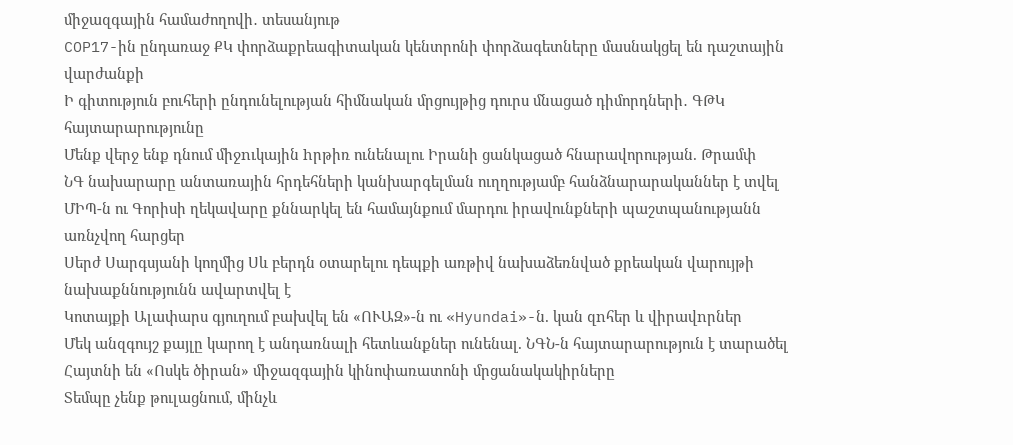միջազգային համաժողովի․ տեսանյութ
COP17-ին ընդառաջ ՔԿ փորձաքրեագիտական կենտրոնի փորձագետները մասնակցել են դաշտային վարժանքի
Ի գիտություն բուհերի ընդունելության հիմնական մրցույթից դուրս մնացած դիմորդների․ ԳԹԿ հայտարարությունը
Մենք վերջ ենք դնում միջnւկային hրթիռ ունենալու Իրանի ցանկացած հնարավորության. Թրամփ
ՆԳ նախարարը անտառային հրդեհների կանխարգելման ուղղությամբ հանձնարարականներ է տվել
ՄԻՊ-ն ու Գորիսի ղեկավարը քննարկել են համայնքում մարդու իրավունքների պաշտպանությանն առնչվող հարցեր
Սերժ Սարգսյանի կողմից Սև բերդն օտարելու դեպքի առթիվ նախաձեռնված քրեական վարույթի նախաքննությունն ավարտվել է
Կոտայքի Ալափարս գյուղում բախվել են «ՈՒԱԶ»-ն ու «Hyundai»-ն. կան զnհեր և վիրավnրներ
Մեկ անզգույշ քայլը կարող է անդառնալի հետևանքներ ունենալ. ՆԳՆ-ն հայտարարություն է տարածել
Հայտնի են «Ոսկե ծիրան» միջազգային կինոփառատոնի մրցանակակիրները
Տեմպը չենք թուլացնում, մինչև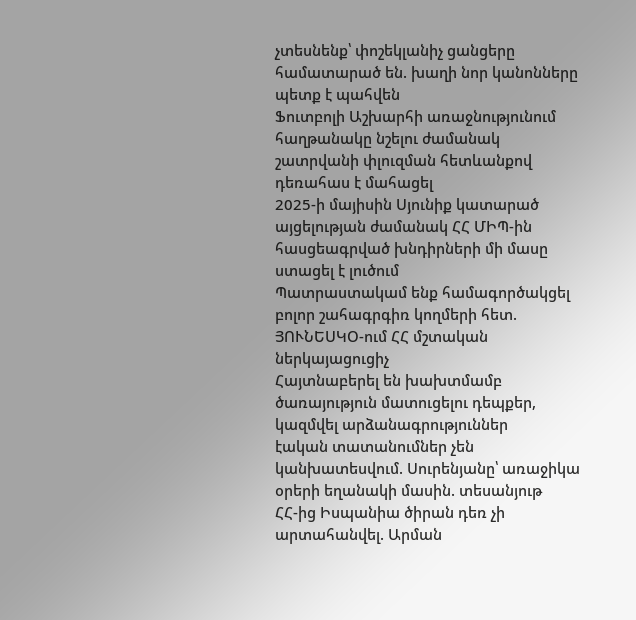չտեսնենք՝ փոշեկլանիչ ցանցերը համատարած են. խաղի նոր կանոնները պետք է պահվեն
Ֆուտբոլի Աշխարհի առաջնությունում հաղթանակը նշելու ժամանակ շատրվանի փլուզման հետևանքով դեռահաս է մահացել
2025-ի մայիսին Սյունիք կատարած այցելության ժամանակ ՀՀ ՄԻՊ-ին հասցեագրված խնդիրների մի մասը ստացել է լուծում
Պատրաստակամ ենք համագործակցել բոլոր շահագրգիռ կողմերի հետ. ՅՈՒՆԵՍԿՕ-ում ՀՀ մշտական ներկայացուցիչ
Հայտնաբերել են խախտմամբ ծառայություն մատուցելու դեպքեր, կազմվել արձանագրություններ
էական տատանումներ չեն կանխատեսվում. Սուրենյանը՝ առաջիկա օրերի եղանակի մասին. տեսանյութ
ՀՀ-ից Իսպանիա ծիրան դեռ չի արտահանվել. Արման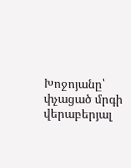Խոջոյանը՝ փչացած մրգի վերաբերյալ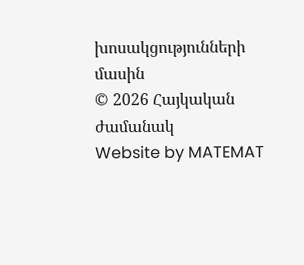խոսակցությունների մասին
© 2026 Հայկական ժամանակ
Website by MATEMAT